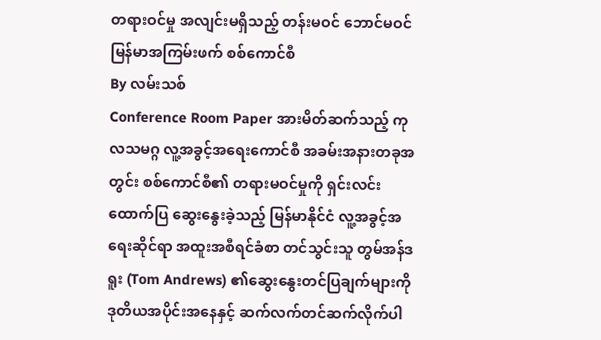တရားဝင်မှု အလျင်းမရှိသည့် တန်းမဝင် ဘောင်မဝင် မြန်မာအကြမ်းဖက် စစ်ကောင်စီ
By လမ်းသစ်
Conference Room Paper အားမိတ်ဆက်သည့် ကုလသမဂ္ဂ လူ့အခွင့်အရေးကောင်စီ အခမ်းအနားတခုအတွင်း စစ်ကောင်စီ၏ တရားမဝင်မှုကို ရှင်းလင်းထောက်ပြ ဆွေးနွေးခဲ့သည့် မြန်မာနိုင်ငံ လူ့အခွင့်အရေးဆိုင်ရာ အထူးအစီရင်ခံစာ တင်သွင်းသူ တွမ်အန်ဒရူး (Tom Andrews) ၏ဆွေးနွေးတင်ပြချက်များကို ဒုတိယအပိုင်းအနေနှင့် ဆက်လက်တင်ဆက်လိုက်ပါ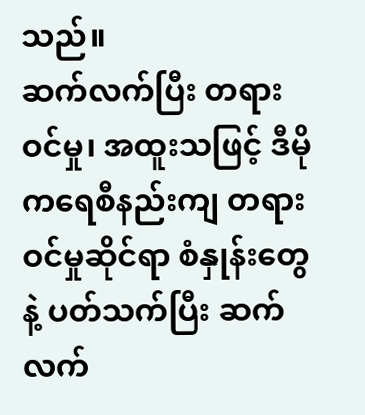သည်။
ဆက်လက်ပြီး တရားဝင်မှု၊ အထူးသဖြင့် ဒီမိုကရေစီနည်းကျ တရားဝင်မှုဆိုင်ရာ စံနှုန်းတွေနဲ့ ပတ်သက်ပြီး ဆက်လက်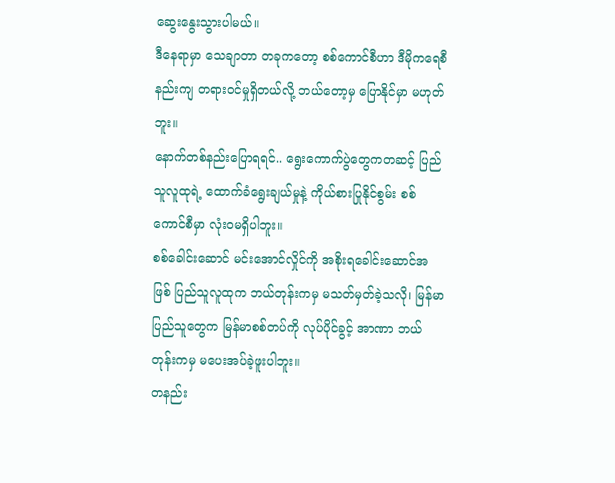ဆွေးနွေးသွားပါမယ်။
ဒီနေရာမှာ သေချာတာ တခုကတော့ စစ်ကောင်စီဟာ ဒီမိုကရေစီနည်းကျ တရားဝင်မှုရှိတယ်လို့ ဘယ်တော့မှ ပြောနိုင်မှာ မဟုတ်ဘူး။
နောက်တစ်နည်းပြောရရင်.. ရွေးကောက်ပွဲတွေကတဆင့် ပြည်သူလူထုရဲ့ ထောက်ခံရွေးချယ်မှုနဲ့ ကိုယ်စားပြုနိုင်စွမ်း စစ်ကောင်စီမှာ လုံးဝမရှိပါဘူး။
စစ်ခေါင်းဆောင် မင်းအောင်လှိုင်ကို အစိုးရခေါင်းဆောင်အဖြစ် ပြည်သူလူထုက ဘယ်တုန်းကမှ မသတ်မှတ်ခဲ့သလို၊ မြန်မာပြည်သူတွေက မြန်မာစစ်တပ်ကို လုပ်ပိုင်ခွင့် အာဏာ ဘယ်တုန်းကမှ မပေးအပ်ခဲ့ဖူးပါဘူး။
တနည်း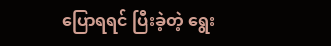ပြောရရင် ပြီးခဲ့တဲ့ ရွေး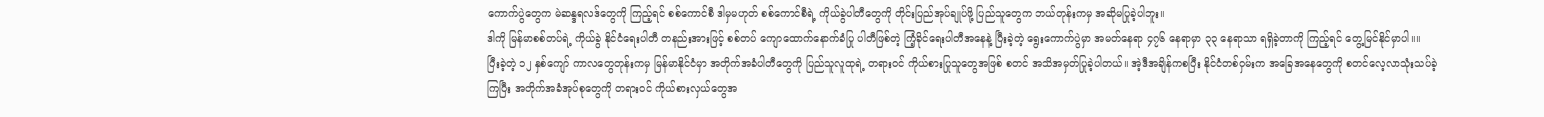ကောက်ပွဲတွေက မဲဆန္ဒရလဒ်တွေကို ကြည့်ရင် စစ်ကောင်စီ ဒါမှမဟုတ် စစ်ကောင်စီရဲ့ ကိုယ်ခွဲပါတီတွေကို တိုင်းပြည်အုပ်ချုပ်ဖို့ ပြည်သူတွေက ဘယ်တုန်းကမှ အဆိုမပြုခဲ့ပါဘူး။
ဒါကို မြန်မာစစ်တပ်ရဲ့ ကိုယ်ခွဲ နိုင်ငံရေးပါတီ တနည်းအားဖြင့် စစ်တပ် ကျောထောက်နောက်ခံပြု ပါတီဖြစ်တဲ့ ကြံ့ခိုင်ရေးပါတီအနေနဲ့ ပြီးခဲ့တဲ့ ရွေးကောက်ပွဲမှာ အမတ်နေရာ ၄၇၆ နေရာမှာ ၃၃ နေရာသာ ရရှိခဲ့တာကို ကြည့်ရင် တွေ့မြင်နိုင်မှာပါ။။
ပြီးခဲ့တဲ့ ၁၂ နှစ်ကျော် ကာလတွေတုန်းကမှ မြန်မာနိုင်ငံမှာ အတိုက်အခံပါတီတွေကို ပြည်သူလူထုရဲ့ တရားဝင် ကိုယ်စားပြုသူတွေအဖြစ် စတင် အသိအမှတ်ပြုခဲ့ပါတယ်။ အဲ့ဒီအချိန်ကစပြီး နိုင်ငံတစ်ဝှမ်းက အခြေအနေတွေကို စတင်လေ့လာသုံးသပ်ခဲ့ကြပြီး အတိုက်အခံအုပ်စုတွေကို တရားဝင် ကိုယ်စားလှယ်တွေအ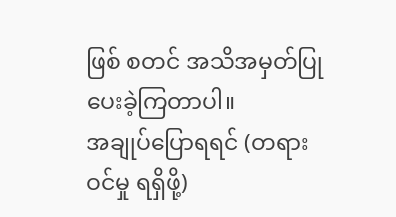ဖြစ် စတင် အသိအမှတ်ပြုပေးခဲ့ကြတာပါ။
အချုပ်ပြောရရင် (တရားဝင်မှု ရရှိဖို့)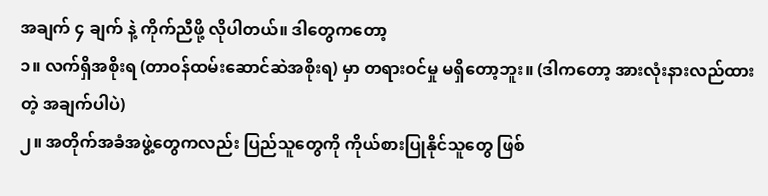အချက် ၄ ချက် နဲ့ ကိုက်ညီဖို့ လိုပါတယ်။ ဒါတွေကတော့
၁။ လက်ရှိအစိုးရ (တာဝန်ထမ်းဆောင်ဆဲအစိုးရ) မှာ တရားဝင်မှု မရှိတော့ဘူး။ (ဒါကတော့ အားလုံးနားလည်ထားတဲ့ အချက်ပါပဲ)
၂။ အတိုက်အခံအဖွဲ့တွေကလည်း ပြည်သူတွေကို ကိုယ်စားပြုနိုင်သူတွေ ဖြစ်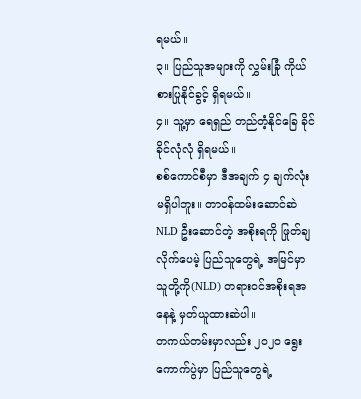ရမယ်။
၃။ ပြည်သူအများကို လွှမ်းခြုံ ကိုယ်စားပြုနိုင်ခွင့် ရှိရမယ်။
၄။ သူ့မှာ ရေရှည် တည်တံ့နိုင်ခြေ ခိုင်ခိုင်လုံလုံ ရှိရမယ်။
စစ်ကောင်စီမှာ ဒီအချက် ၄ ချက်လုံး မရှိပါဘူး။ တာဝန်ထမ်းဆောင်ဆဲ NLD ဦးဆောင်တဲ့ အစိုးရကို ဖြုတ်ချလိုက်ပေမဲ့ ပြည်သူတွေရဲ့ အမြင်မှာ သူတို့ကို(NLD) တရားဝင်အစိုးရအနေနဲ့ မှတ်ယူထားဆဲပါ။
တကယ်တမ်းမှာလည်း ၂၀၂၀ ရွေးကောက်ပွဲမှာ ပြည်သူတွေရဲ့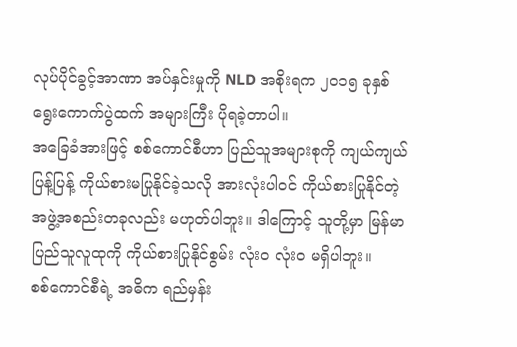လုပ်ပိုင်ခွင့်အာဏာ အပ်နှင်းမှုကို NLD အစိုးရက ၂၀၁၅ ခုနှစ် ရွေးကောက်ပွဲထက် အများကြီး ပိုရခဲ့တာပါ။
အခြေခံအားဖြင့် စစ်ကောင်စီဟာ ပြည်သူအများစုကို ကျယ်ကျယ်ပြန့်ပြန့် ကိုယ်စားမပြုနိုင်ခဲ့သလို အားလုံးပါဝင် ကိုယ်စားပြုနိုင်တဲ့ အဖွဲ့အစည်းတခုလည်း မဟုတ်ပါဘူး။ ဒါကြောင့် သူတို့မှာ မြန်မာပြည်သူလူထုကို ကိုယ်စားပြုနိုင်စွမ်း လုံးဝ လုံးဝ မရှိပါဘူး။
စစ်ကောင်စီရဲ့ အဓိက ရည်မှန်း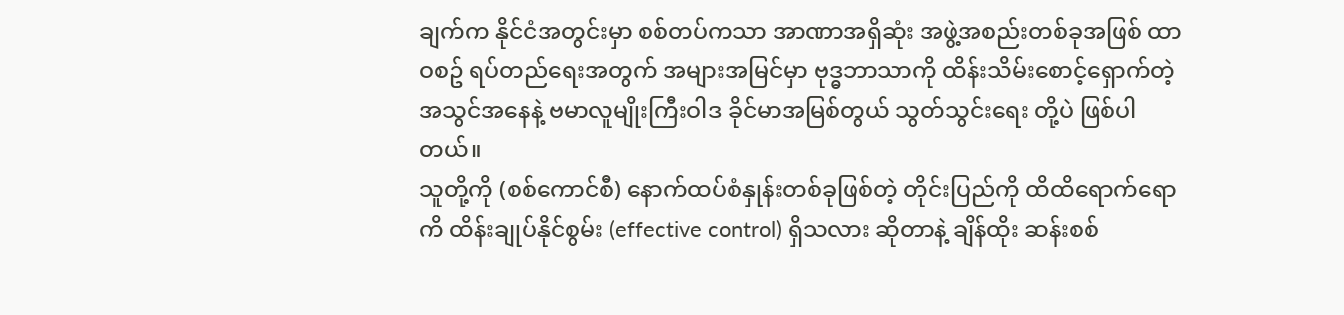ချက်က နိုင်ငံအတွင်းမှာ စစ်တပ်ကသာ အာဏာအရှိဆုံး အဖွဲ့အစည်းတစ်ခုအဖြစ် ထာဝစဥ် ရပ်တည်ရေးအတွက် အများအမြင်မှာ ဗုဒ္ဓဘာသာကို ထိန်းသိမ်းစောင့်ရှောက်တဲ့အသွင်အနေနဲ့ ဗမာလူမျိုးကြီးဝါဒ ခိုင်မာအမြစ်တွယ် သွတ်သွင်းရေး တို့ပဲ ဖြစ်ပါတယ်။
သူတို့ကို (စစ်ကောင်စီ) နောက်ထပ်စံနှုန်းတစ်ခုဖြစ်တဲ့ တိုင်းပြည်ကို ထိထိရောက်ရောကိ ထိန်းချုပ်နိုင်စွမ်း (effective control) ရှိသလား ဆိုတာနဲ့ ချိန်ထိုး ဆန်းစစ်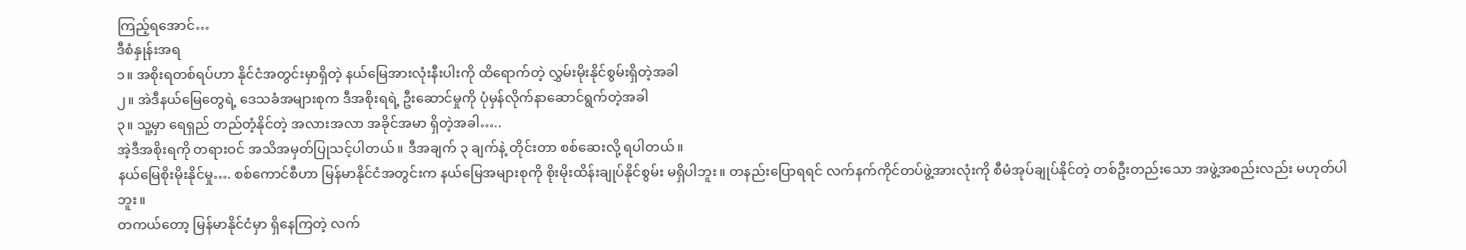ကြည့်ရအောင်…
ဒီစံနှုန်းအရ
၁။ အစိုးရတစ်ရပ်ဟာ နိုင်ငံအတွင်းမှာရှိတဲ့ နယ်မြေအားလုံးနီးပါးကို ထိရောက်တဲ့ လွှမ်းမိုးနိုင်စွမ်းရှိတဲ့အခါ
၂။ အဲဒီနယ်မြေတွေရဲ့ ဒေသခံအများစုက ဒီအစိုးရရဲ့ ဦးဆောင်မှုကို ပုံမှန်လိုက်နာဆောင်ရွက်တဲ့အခါ
၃။ သူ့မှာ ရေရှည် တည်တံ့နိုင်တဲ့ အလားအလာ အခိုင်အမာ ရှိတဲ့အခါ…..
အဲ့ဒီအစိုးရကို တရားဝင် အသိအမှတ်ပြုသင့်ပါတယ်။ ဒီအချက် ၃ ချက်နဲ့ တိုင်းတာ စစ်ဆေးလို့ ရပါတယ်။
နယ်မြေစိုးမိုးနိုင်မှု…. စစ်ကောင်စီဟာ မြန်မာနိုင်ငံအတွင်းက နယ်မြေအများစုကို စိုးမိုးထိန်းချုပ်နိုင်စွမ်း မရှိပါဘူး။ တနည်းပြောရရင် လက်နက်ကိုင်တပ်ဖွဲ့အားလုံးကို စီမံအုပ်ချုပ်နိုင်တဲ့ တစ်ဦးတည်းသော အဖွဲ့အစည်းလည်း မဟုတ်ပါဘူး။
တကယ်တော့ မြန်မာနိုင်ငံမှာ ရှိနေကြတဲ့ လက်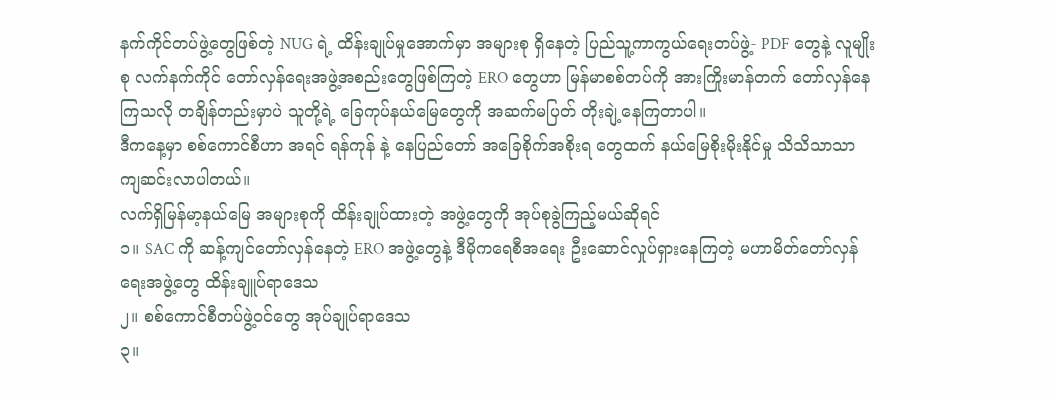နက်ကိုင်တပ်ဖွဲ့တွေဖြစ်တဲ့ NUG ရဲ့ ထိန်းချုပ်မှုအောက်မှာ အများစု ရှိနေတဲ့ ပြည်သူ့ကာကွယ်ရေးတပ်ဖွဲ့- PDF တွေနဲ့ လူမျိုးစု လက်နက်ကိုင် တော်လှန်ရေးအဖွဲ့အစည်းတွေဖြစ်ကြတဲ့ ERO တွေဟာ မြန်မာစစ်တပ်ကို အားကြိုးမာန်တက် တော်လှန်နေကြသလို တချိန်တည်းမှာပဲ သူတို့ရဲ့ ခြေကုပ်နယ်မြေတွေကို အဆက်မပြတ် တိုးချဲ့နေကြတာပါ။
ဒီကနေ့မှာ စစ်ကောင်စီဟာ အရင် ရန်ကုန် နဲ့ နေပြည်တော် အခြေစိုက်အစိုးရ တွေထက် နယ်မြေစိုးမိုးနိုင်မှု သိသိသာသာ ကျဆင်းလာပါတယ်။
လက်ရှိမြန်မာ့နယ်မြေ အများစုကို ထိန်းချုပ်ထားတဲ့ အဖွဲ့တွေကို အုပ်စုခွဲကြည့်မယ်ဆိုရင်
၁။ SAC ကို ဆန့်ကျင်တော်လှန်နေတဲ့ ERO အဖွဲ့တွေနဲ့ ဒီမိုကရေစီအရေး ဦးဆောင်လှုပ်ရှားနေကြတဲ့ မဟာမိတ်တော်လှန်ရေးအဖွဲ့တွေ ထိန်းချူပ်ရာဒေသ
၂။ စစ်ကောင်စီတပ်ဖွဲ့ဝင်တွေ အုပ်ချုပ်ရာဒေသ
၃။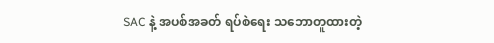SAC နဲ့ အပစ်အခတ် ရပ်စဲရေး သဘောတူထားတဲ့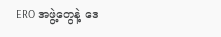ERO အဖွဲ့တွေနဲ့ ဒေ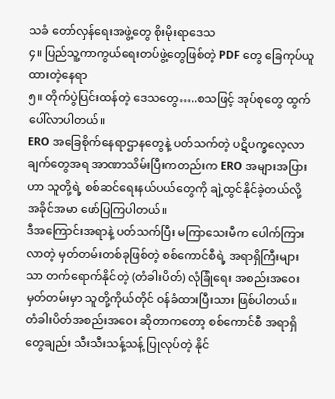သခံ တော်လှန်ရေးအဖွဲ့တွေ စိုးမိုးရာဒေသ
၄။ ပြည်သူ့ကာကွယ်ရေးတပ်ဖွဲ့တွေဖြစ်တဲ့ PDF တွေ ခြေကုပ်ယူထားတဲ့နေရာ
၅။ တိုက်ပွဲပြင်းထန်တဲ့ ဒေသတွေ…..စသဖြင့် အုပ်စုတွေ ထွက်ပေါ်လာပါတယ်။
ERO အခြေစိုက်နေရာဌာနတွေနဲ့ ပတ်သက်တဲ့ ပဋိပက္ခလေ့လာချက်တွေအရ အာဏာသိမ်းပြီးကတည်းက ERO အများအပြားဟာ သူတို့ရဲ့ စစ်ဆင်ရေးနယ်ပယ်တွေကို ချဲ့ထွင်နိုင်ခဲ့တယ်လို့ အခိုင်အမာ ဖော်ပြကြပါတယ်။
ဒီအကြောင်းအရာနဲ့ ပတ်သက်ပြီး မကြာသေးမီက ပေါက်ကြားလာတဲ့ မှတ်တမ်းတစ်ခုဖြစ်တဲ့ စစ်ကောင်စီရဲ့ အရာရှိကြီးများသာ တက်ရောက်နိုင်တဲ့ (တံခါးပိတ်) လုံခြုံရေး အစည်းအဝေးမှတ်တမ်းမှာ သူတို့ကိုယ်တိုင် ဝန်ခံထားပြီးသား ဖြစ်ပါတယ်။
တံခါးပိတ်အစည်းအဝေး ဆိုတာကတော့ စစ်ကောင်စီ အရာရှိတွေချည်း သီးသီးသန့်သန့် ပြုလုပ်တဲ့ နိုင်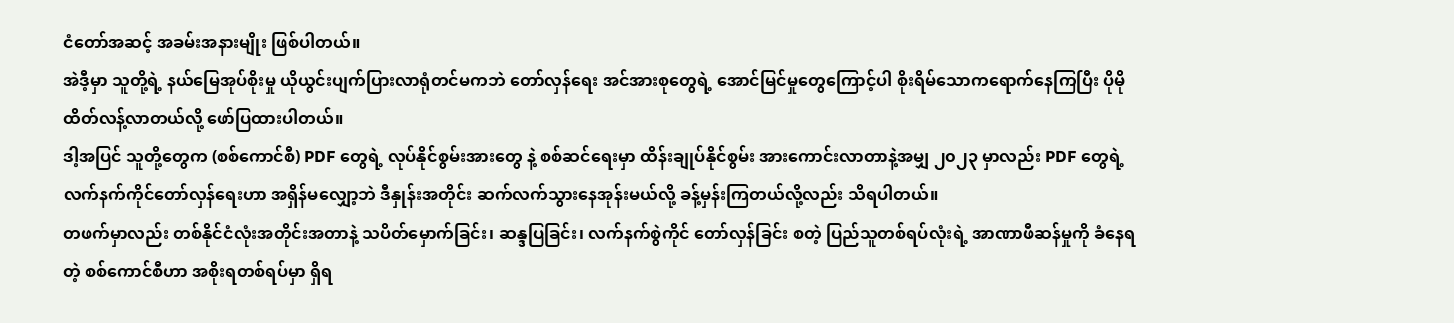ငံတော်အဆင့် အခမ်းအနားမျိုး ဖြစ်ပါတယ်။
အဲဒီ့မှာ သူတို့ရဲ့ နယ်မြေအုပ်စိုးမှု ယိုယွင်းပျက်ပြားလာရုံတင်မကဘဲ တော်လှန်ရေး အင်အားစုတွေရဲ့ အောင်မြင်မှုတွေကြောင့်ပါ စိုးရိမ်သောကရောက်နေကြပြီး ပိုမိုထိတ်လန့်လာတယ်လို့ ဖော်ပြထားပါတယ်။
ဒါ့အပြင် သူတို့တွေက (စစ်ကောင်စီ) PDF တွေရဲ့ လုပ်နိုင်စွမ်းအားတွေ နဲ့ စစ်ဆင်ရေးမှာ ထိန်းချုပ်နိုင်စွမ်း အားကောင်းလာတာနဲ့အမျှ ၂၀၂၃ မှာလည်း PDF တွေရဲ့ လက်နက်ကိုင်တော်လှန်ရေးဟာ အရှိန်မလျှော့ဘဲ ဒီနှုန်းအတိုင်း ဆက်လက်သွားနေအုန်းမယ်လို့ ခန့်မှန်းကြတယ်လို့လည်း သိရပါတယ်။
တဖက်မှာလည်း တစ်နိုင်ငံလုံးအတိုင်းအတာနဲ့ သပိတ်မှောက်ခြင်း၊ ဆန္ဒပြခြင်း၊ လက်နက်စွဲကိုင် တော်လှန်ခြင်း စတဲ့ ပြည်သူတစ်ရပ်လုံးရဲ့ အာဏာဖီဆန်မှုကို ခံနေရတဲ့ စစ်ကောင်စီဟာ အစိုးရတစ်ရပ်မှာ ရှိရ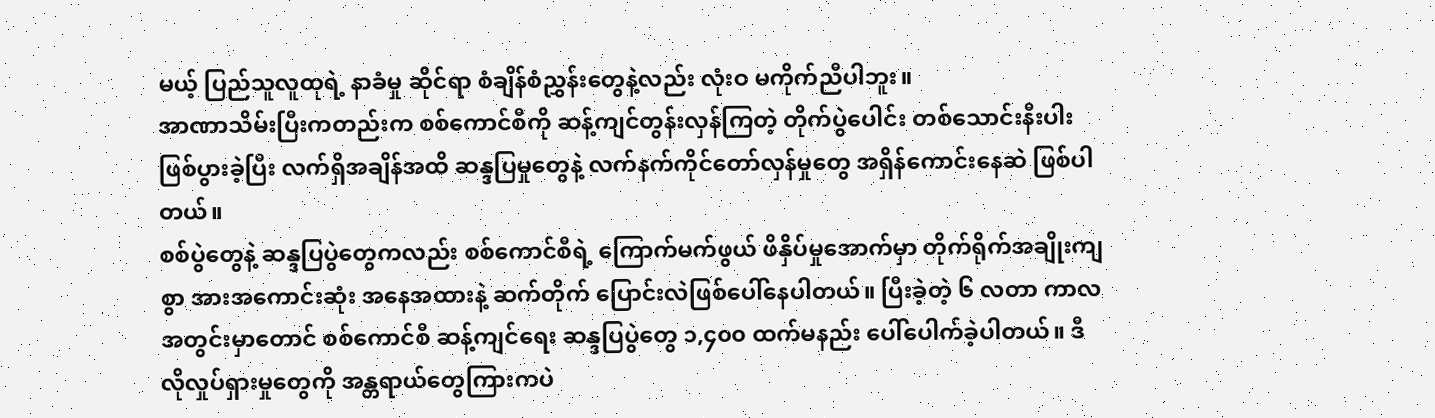မယ့် ပြည်သူလူထုရဲ့ နာခံမှု ဆိုင်ရာ စံချိန်စံညွှန်းတွေနဲ့လည်း လုံးဝ မကိုက်ညီပါဘူး။
အာဏာသိမ်းပြီးကတည်းက စစ်ကောင်စီကို ဆန့်ကျင်တွန်းလှန်ကြတဲ့ တိုက်ပွဲပေါင်း တစ်သောင်းနီးပါး ဖြစ်ပွားခဲ့ပြီး လက်ရှိအချိန်အထိ ဆန္ဒပြမှုတွေနဲ့ လက်နက်ကိုင်တော်လှန်မှုတွေ အရှိန်ကောင်းနေဆဲ ဖြစ်ပါတယ်။
စစ်ပွဲတွေနဲ့ ဆန္ဒပြပွဲတွေကလည်း စစ်ကောင်စီရဲ့ ကြောက်မက်ဖွယ် ဖိနှိပ်မှုအောက်မှာ တိုက်ရိုက်အချိုးကျစွာ အားအကောင်းဆုံး အနေအထားနဲ့ ဆက်တိုက် ပြောင်းလဲဖြစ်ပေါ်နေပါတယ်။ ပြီးခဲ့တဲ့ ၆ လတာ ကာလအတွင်းမှာတောင် စစ်ကောင်စီ ဆန့်ကျင်ရေး ဆန္ဒပြပွဲတွေ ၁,၄၀၀ ထက်မနည်း ပေါ်ပေါက်ခဲ့ပါတယ်။ ဒီလိုလှုပ်ရှားမှုတွေကို အန္တရာယ်တွေကြားကပဲ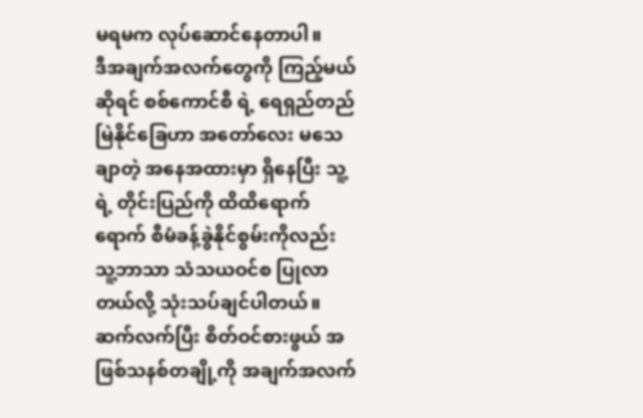မရမက လုပ်ဆောင်နေတာပါ။
ဒီအချက်အလက်တွေကို ကြည့်မယ်ဆိုရင် စစ်ကောင်စီ ရဲ့ ရေရှည်တည်မြဲနိုင်ခြေဟာ အတော်လေး မသေချာတဲ့ အနေအထားမှာ ရှိနေပြီး သူ့ရဲ့ တိုင်းပြည်ကို ထိထိရောက်ရောက် စီမံခန့်ခွဲနိုင်စွမ်းကိုလည်း သူ့ဘာသာ သံသယဝင်စ ပြုလာတယ်လို့ သုံးသပ်ချင်ပါတယ်။
ဆက်လက်ပြီး စိတ်ဝင်စားဖွယ် အဖြစ်သနစ်တချို့ကို အချက်အလက်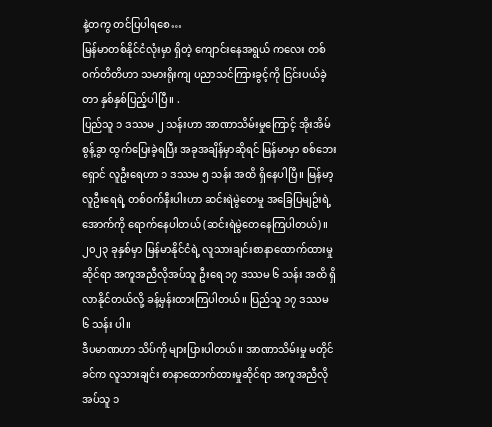နဲ့တကွ တင်ပြပါရစေ…
မြန်မာတစ်နိုင်ငံလုံးမှာ ရှိတဲ့ ကျောင်းနေအရွယ် ကလေး တစ်ဝက်တိတိဟာ သမားရိုးကျ ပညာသင်ကြားခွင့်ကို ငြင်းပယ်ခဲ့တာ နှစ်နှစ်ပြည့်ပါပြီ။ .
ပြည်သူ ၁ ဒဿမ ၂ သန်းဟာ အာဏာသိမ်းမှုကြောင့် အိုးအိမ်စွန့်ခွာ ထွက်ပြေးခဲ့ရပြီး အခုအချိန်မှာဆိုရင် မြန်မာမှာ စစ်ဘေးရှောင် လူဦးရေဟာ ၁ ဒဿမ ၅ သန်း အထိ ရှိနေပါပြီ။ မြန်မာ့လူဦးရေရဲ့ တစ်ဝက်နီးပါးဟာ ဆင်းရဲမွဲတေမှု အခြေပြမျဥ်းရဲ့ အောက်ကို ရောက်နေပါတယ် (ဆင်းရဲမွဲတေနေကြပါတယ်)။
၂၀၂၃ ခုနှစ်မှာ မြန်မာနိုင်ငံရဲ့ လူသားချင်းစာနာထောက်ထားမှု ဆိုင်ရာ အကူအညီလိုအပ်သူ ဦးရေ ၁၇ ဒဿမ ၆ သန်း အထိ ရှိလာနိုင်တယ်လို့ ခန့်မှန်းထားကြပါတယ်။ ပြည်သူ ၁၇ ဒဿမ ၆ သန်း ပါ။
ဒီပမာဏဟာ သိပ်ကို များပြားပါတယ်။ အာဏာသိမ်းမှု မတိုင်ခင်က လူသားချင်း စာနာထောက်ထားမှုဆိုင်ရာ အကူအညီလိုအပ်သူ ၁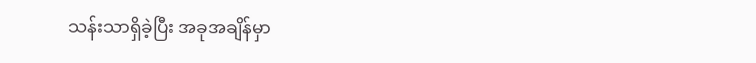သန်းသာရှိခဲ့ပြီး အခုအချိန်မှာ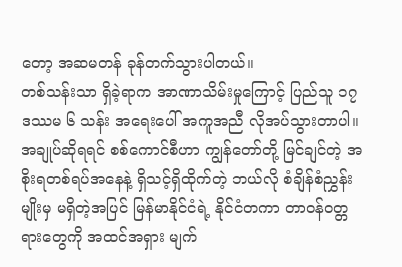တော့ အဆမတန် ခုန်တက်သွားပါတယ်။
တစ်သန်းသာ ရှိခဲ့ရာက အာဏာသိမ်းမှုကြောင့် ပြည်သူ ၁၇ ဒဿမ ၆ သန်း အရေးပေါ် အကူအညီ လိုအပ်သွားတာပါ။
အချုပ်ဆိုရရင် စစ်ကောင်စီဟာ ကျွန်တော်တို့ မြင်ချင်တဲ့ အစိုးရတစ်ရပ်အနေနဲ့ ရှိသင့်ရှိထိုက်တဲ့ ဘယ်လို စံချိန်စံညွှန်းမျိုးမှ မရှိတဲ့အပြင် မြန်မာနိုင်ငံရဲ့ နိုင်ငံတကာ တာဝန်ဝတ္တရားတွေကို အထင်အရှား မျက်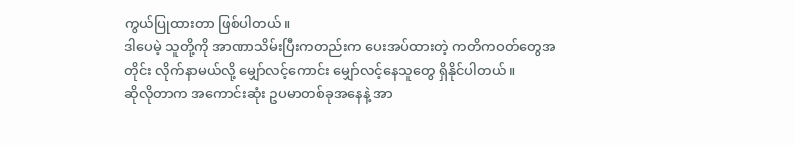ကွယ်ပြုထားတာ ဖြစ်ပါတယ်။
ဒါပေမဲ့ သူတို့ကို အာဏာသိမ်းပြီးကတည်းက ပေးအပ်ထားတဲ့ ကတိကဝတ်တွေအတိုင်း လိုက်နာမယ်လို့ မျှော်လင့်ကောင်း မျှော်လင့်နေသူတွေ ရှိနိုင်ပါတယ်။
ဆိုလိုတာက အကောင်းဆုံး ဥပမာတစ်ခုအနေနဲ့ အာ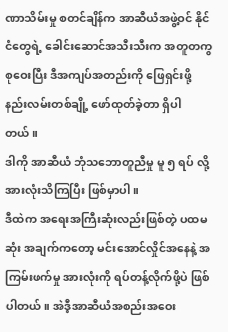ဏာသိမ်းမှု စတင်ချိန်က အာဆီယံအဖွဲ့ဝင် နိုင်ငံတွေရဲ့ ခေါင်းဆောင်အသီးသီးက အတူတကွ စုဝေးပြီး ဒီအကျပ်အတည်းကို ဖြေရှင်းဖို့ နည်းလမ်းတစ်ချို့ ဖော်ထုတ်ခဲ့တာ ရှိပါတယ်။
ဒါကို အာဆီယံ ဘုံသဘောတူညီမှု မူ ၅ ရပ် လို့ အားလုံးသိကြပြီး ဖြစ်မှာပါ။
ဒီထဲက အရေးအကြီးဆုံးလည်းဖြစ်တဲ့ ပထမဆုံး အချက်ကတော့ မင်းအောင်လှိုင်အနေနဲ့ အကြမ်းဖက်မှု အားလုံးကို ရပ်တန့်လိုက်ဖို့ပဲ ဖြစ်ပါတယ်။ အဲဒီ့အာဆီယံအစည်းအဝေး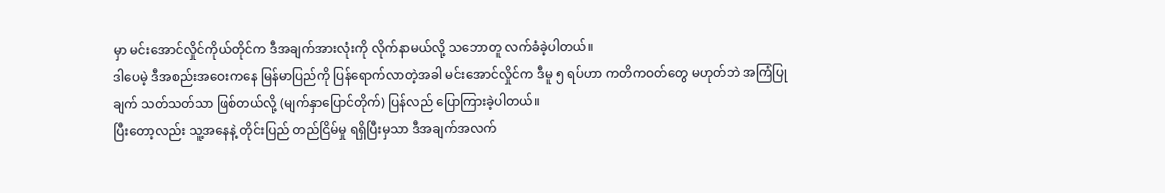မှာ မင်းအောင်လှိုင်ကိုယ်တိုင်က ဒီအချက်အားလုံးကို လိုက်နာမယ်လို့ သဘောတူ လက်ခံခဲ့ပါတယ်။
ဒါပေမဲ့ ဒီအစည်းအဝေးကနေ မြန်မာပြည်ကို ပြန်ရောက်လာတဲ့အခါ မင်းအောင်လှိုင်က ဒီမူ ၅ ရပ်ဟာ ကတိကဝတ်တွေ မဟုတ်ဘဲ အကြံပြုချက် သတ်သတ်သာ ဖြစ်တယ်လို့ (မျက်နှာပြောင်တိုက်) ပြန်လည် ပြောကြားခဲ့ပါတယ်။
ပြီးတော့လည်း သူ့အနေနဲ့ တိုင်းပြည် တည်ငြိမ်မှု ရရှိပြီးမှသာ ဒီအချက်အလက်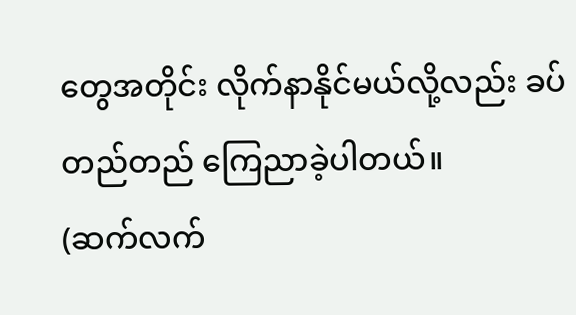တွေအတိုင်း လိုက်နာနိုင်မယ်လို့လည်း ခပ်တည်တည် ကြေညာခဲ့ပါတယ်။
(ဆက်လက်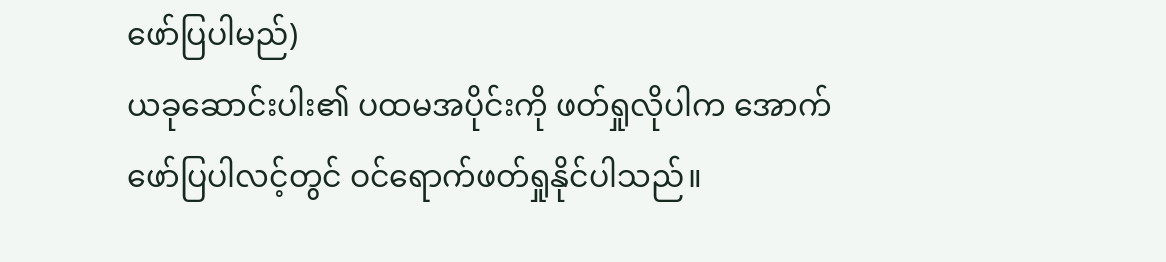ဖော်ပြပါမည်)
ယခုဆောင်းပါး၏ ပထမအပိုင်းကို ဖတ်ရှုလိုပါက အောက်ဖော်ပြပါလင့်တွင် ဝင်ရောက်ဖတ်ရှုနိုင်ပါသည်။